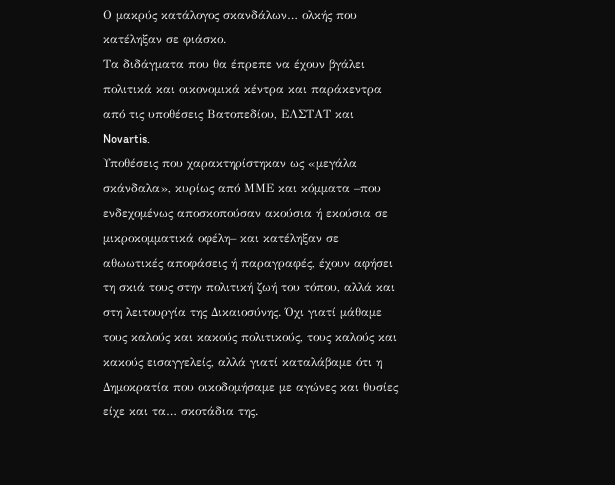Ο μακρύς κατάλογος σκανδάλων… ολκής που κατέληξαν σε φιάσκο.
Τα διδάγματα που θα έπρεπε να έχουν βγάλει πολιτικά και οικονομικά κέντρα και παράκεντρα από τις υποθέσεις Βατοπεδίου, ΕΛΣΤΑΤ και Novartis.
Υποθέσεις που χαρακτηρίστηκαν ως «μεγάλα σκάνδαλα», κυρίως από ΜΜΕ και κόμματα –που ενδεχομένως αποσκοπούσαν ακούσια ή εκούσια σε μικροκομματικά οφέλη– και κατέληξαν σε αθωωτικές αποφάσεις ή παραγραφές, έχουν αφήσει τη σκιά τους στην πολιτική ζωή του τόπου, αλλά και στη λειτουργία της Δικαιοσύνης. Όχι γιατί μάθαμε τους καλούς και κακούς πολιτικούς, τους καλούς και κακούς εισαγγελείς, αλλά γιατί καταλάβαμε ότι η Δημοκρατία που οικοδομήσαμε με αγώνες και θυσίες είχε και τα… σκοτάδια της.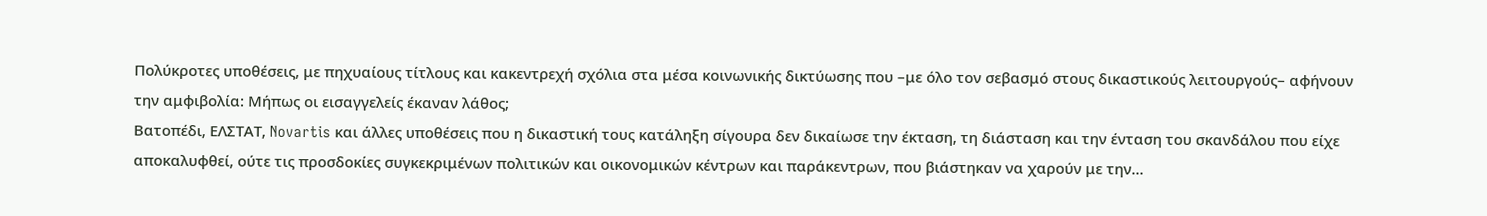Πολύκροτες υποθέσεις, με πηχυαίους τίτλους και κακεντρεχή σχόλια στα μέσα κοινωνικής δικτύωσης που –με όλο τον σεβασμό στους δικαστικούς λειτουργούς– αφήνουν την αμφιβολία: Μήπως οι εισαγγελείς έκαναν λάθος;
Βατοπέδι, ΕΛΣΤΑΤ, Novartis και άλλες υποθέσεις που η δικαστική τους κατάληξη σίγουρα δεν δικαίωσε την έκταση, τη διάσταση και την ένταση του σκανδάλου που είχε αποκαλυφθεί, ούτε τις προσδοκίες συγκεκριμένων πολιτικών και οικονομικών κέντρων και παράκεντρων, που βιάστηκαν να χαρούν με την…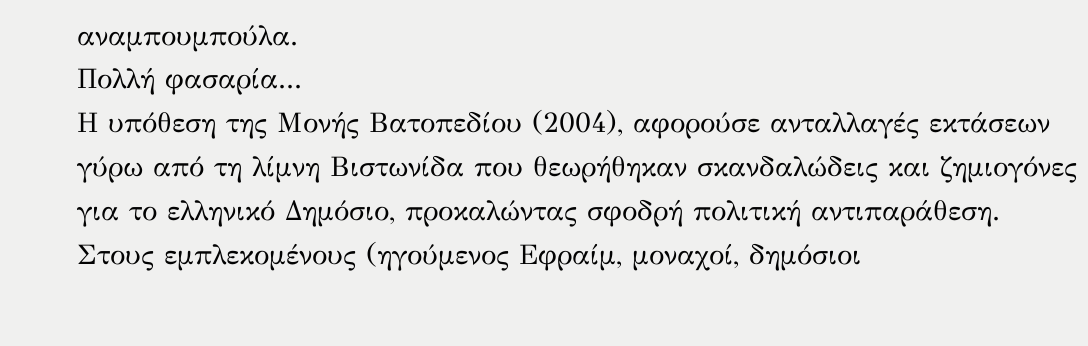αναμπουμπούλα.
Πολλή φασαρία...
Η υπόθεση της Μονής Βατοπεδίου (2004), αφορούσε ανταλλαγές εκτάσεων γύρω από τη λίμνη Βιστωνίδα που θεωρήθηκαν σκανδαλώδεις και ζημιογόνες για το ελληνικό Δημόσιο, προκαλώντας σφοδρή πολιτική αντιπαράθεση. Στους εμπλεκομένους (ηγούμενος Εφραίμ, μοναχοί, δημόσιοι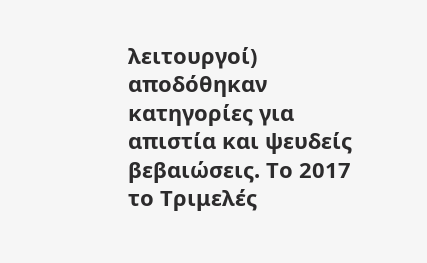λειτουργοί) αποδόθηκαν κατηγορίες για απιστία και ψευδείς βεβαιώσεις. Το 2017 το Τριμελές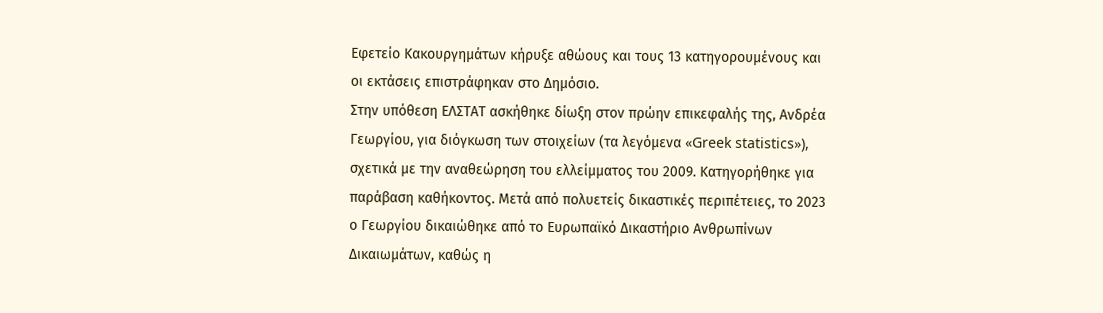Εφετείο Κακουργημάτων κήρυξε αθώους και τους 13 κατηγορουμένους και οι εκτάσεις επιστράφηκαν στο Δημόσιο.
Στην υπόθεση ΕΛΣΤΑΤ ασκήθηκε δίωξη στον πρώην επικεφαλής της, Ανδρέα Γεωργίου, για διόγκωση των στοιχείων (τα λεγόμενα «Greek statistics»), σχετικά με την αναθεώρηση του ελλείμματος του 2009. Κατηγορήθηκε για παράβαση καθήκοντος. Μετά από πολυετείς δικαστικές περιπέτειες, το 2023 ο Γεωργίου δικαιώθηκε από το Ευρωπαϊκό Δικαστήριο Ανθρωπίνων Δικαιωμάτων, καθώς η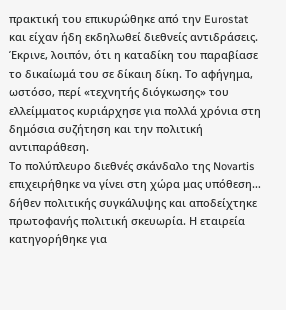πρακτική του επικυρώθηκε από την Eurostat και είχαν ήδη εκδηλωθεί διεθνείς αντιδράσεις. Έκρινε, λοιπόν, ότι η καταδίκη του παραβίασε το δικαίωμά του σε δίκαιη δίκη. Το αφήγημα, ωστόσο, περί «τεχνητής διόγκωσης» του ελλείμματος κυριάρχησε για πολλά χρόνια στη δημόσια συζήτηση και την πολιτική αντιπαράθεση.
Το πολύπλευρο διεθνές σκάνδαλο της Novartis επιχειρήθηκε να γίνει στη χώρα μας υπόθεση… δήθεν πολιτικής συγκάλυψης και αποδείχτηκε πρωτοφανής πολιτική σκευωρία. Η εταιρεία κατηγορήθηκε για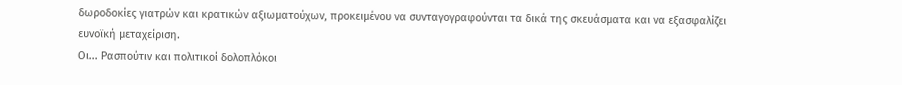δωροδοκίες γιατρών και κρατικών αξιωματούχων, προκειμένου να συνταγογραφούνται τα δικά της σκευάσματα και να εξασφαλίζει ευνοϊκή μεταχείριση.
Οι... Ρασπούτιν και πολιτικοί δολοπλόκοι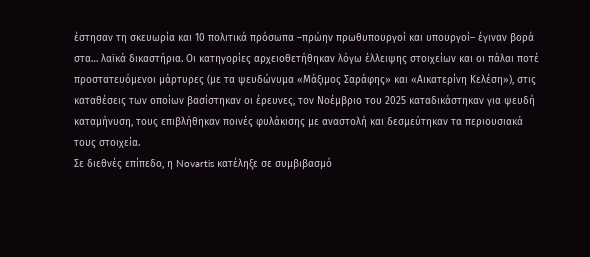έστησαν τη σκευωρία και 10 πολιτικά πρόσωπα –πρώην πρωθυπουργοί και υπουργοί– έγιναν βορά στα… λαϊκά δικαστήρια. Οι κατηγορίες αρχειοθετήθηκαν λόγω έλλειψης στοιχείων και οι πάλαι ποτέ προστατευόμενοι μάρτυρες (με τα ψευδώνυμα «Μάξιμος Σαράφης» και «Αικατερίνη Κελέση»), στις καταθέσεις των οποίων βασίστηκαν οι έρευνες, τον Νοέμβριο του 2025 καταδικάστηκαν για ψευδή καταμήνυση, τους επιβλήθηκαν ποινές φυλάκισης με αναστολή και δεσμεύτηκαν τα περιουσιακά τους στοιχεία.
Σε διεθνές επίπεδο, η Novartis κατέληξε σε συμβιβασμό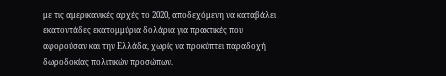με τις αμερικανικές αρχές το 2020, αποδεχόμενη να καταβάλει εκατοντάδες εκατομμύρια δολάρια για πρακτικές που αφορούσαν και την Ελλάδα, χωρίς να προκύπτει παραδοχή δωροδοκίας πολιτικών προσώπων.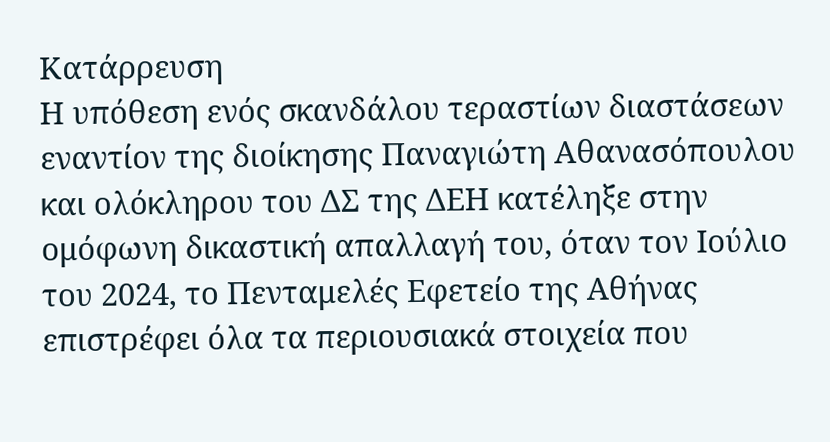Κατάρρευση
Η υπόθεση ενός σκανδάλου τεραστίων διαστάσεων εναντίον της διοίκησης Παναγιώτη Αθανασόπουλου και ολόκληρου του ΔΣ της ΔΕΗ κατέληξε στην ομόφωνη δικαστική απαλλαγή του, όταν τον Ιούλιο του 2024, τo Πενταμελές Εφετείο της Αθήνας επιστρέφει όλα τα περιουσιακά στοιχεία που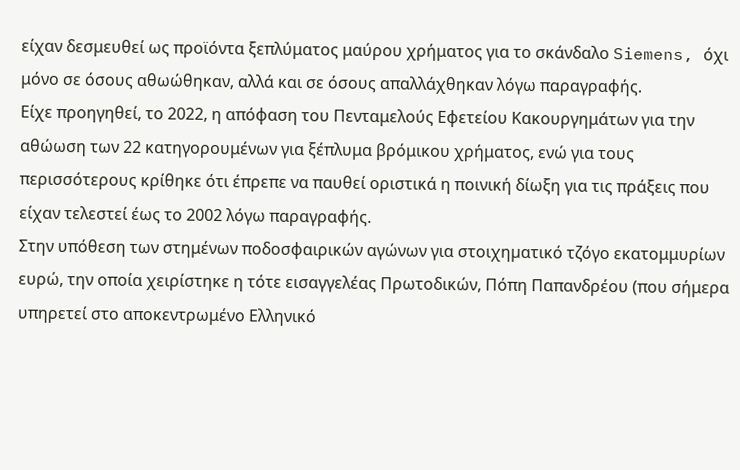είχαν δεσμευθεί ως προϊόντα ξεπλύματος μαύρου χρήματος για το σκάνδαλο Siemens, όχι μόνο σε όσους αθωώθηκαν, αλλά και σε όσους απαλλάχθηκαν λόγω παραγραφής.
Είχε προηγηθεί, το 2022, η απόφαση του Πενταμελούς Εφετείου Κακουργημάτων για την αθώωση των 22 κατηγορουμένων για ξέπλυμα βρόμικου χρήματος, ενώ για τους περισσότερους κρίθηκε ότι έπρεπε να παυθεί οριστικά η ποινική δίωξη για τις πράξεις που είχαν τελεστεί έως το 2002 λόγω παραγραφής.
Στην υπόθεση των στημένων ποδοσφαιρικών αγώνων για στοιχηµατικό τζόγο εκατομμυρίων ευρώ, την οποία χειρίστηκε η τότε εισαγγελέας Πρωτοδικών, Πόπη Παπανδρέου (που σήμερα υπηρετεί στο αποκεντρωμένο Ελληνικό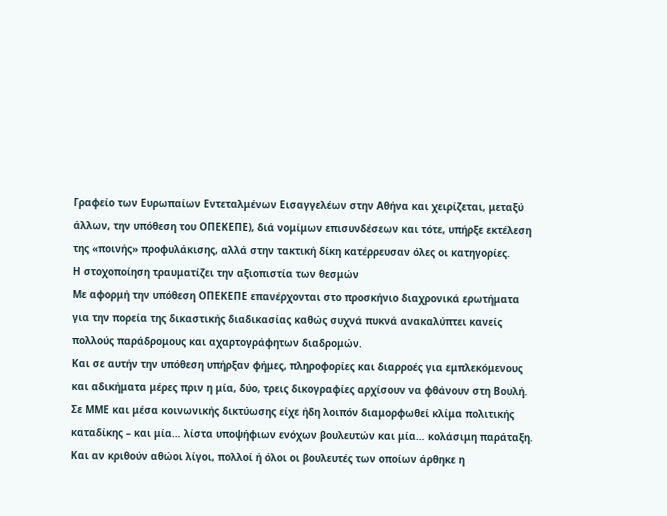Γραφείο των Ευρωπαίων Εντεταλμένων Εισαγγελέων στην Αθήνα και χειρίζεται, μεταξύ άλλων, την υπόθεση του ΟΠΕΚΕΠΕ), διά νομίμων επισυνδέσεων και τότε, υπήρξε εκτέλεση της «ποινής» προφυλάκισης, αλλά στην τακτική δίκη κατέρρευσαν όλες οι κατηγορίες.
Η στοχοποίηση τραυματίζει την αξιοπιστία των θεσμών
Με αφορμή την υπόθεση ΟΠΕΚΕΠΕ επανέρχονται στο προσκήνιο διαχρονικά ερωτήματα για την πορεία της δικαστικής διαδικασίας καθώς συχνά πυκνά ανακαλύπτει κανείς πολλούς παράδρομους και αχαρτογράφητων διαδρομών.
Και σε αυτήν την υπόθεση υπήρξαν φήμες, πληροφορίες και διαρροές για εμπλεκόμενους και αδικήματα μέρες πριν η μία, δύο, τρεις δικογραφίες αρχίσουν να φθάνουν στη Βουλή. Σε ΜΜΕ και μέσα κοινωνικής δικτύωσης είχε ήδη λοιπόν διαμορφωθεί κλίμα πολιτικής καταδίκης – και μία… λίστα υποψήφιων ενόχων βουλευτών και μία… κολάσιμη παράταξη.
Και αν κριθούν αθώοι λίγοι, πολλοί ή όλοι οι βουλευτές των οποίων άρθηκε η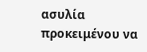ασυλία προκειμένου να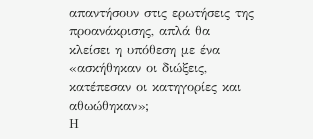απαντήσουν στις ερωτήσεις της προανάκρισης, απλά θα κλείσει η υπόθεση με ένα «ασκήθηκαν οι διώξεις, κατέπεσαν οι κατηγορίες και αθωώθηκαν»;
Η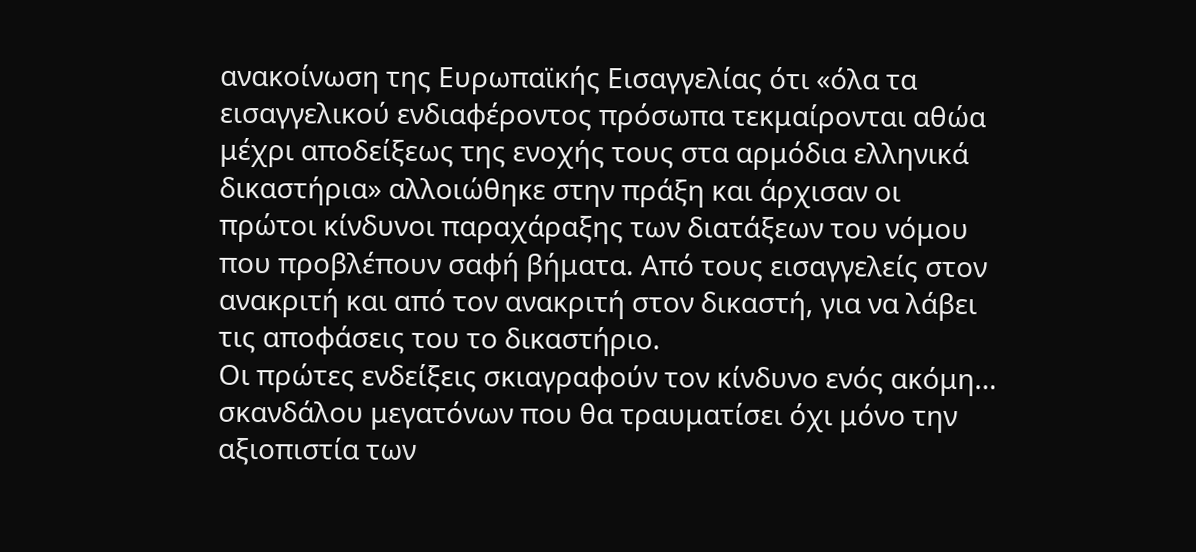ανακοίνωση της Ευρωπαϊκής Εισαγγελίας ότι «όλα τα εισαγγελικού ενδιαφέροντος πρόσωπα τεκμαίρονται αθώα μέχρι αποδείξεως της ενοχής τους στα αρμόδια ελληνικά δικαστήρια» αλλοιώθηκε στην πράξη και άρχισαν οι πρώτοι κίνδυνοι παραχάραξης των διατάξεων του νόμου που προβλέπουν σαφή βήματα. Από τους εισαγγελείς στον ανακριτή και από τον ανακριτή στον δικαστή, για να λάβει τις αποφάσεις του το δικαστήριο.
Οι πρώτες ενδείξεις σκιαγραφούν τον κίνδυνο ενός ακόμη… σκανδάλου μεγατόνων που θα τραυματίσει όχι μόνο την αξιοπιστία των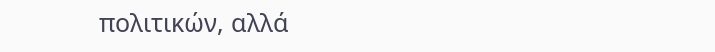πολιτικών, αλλά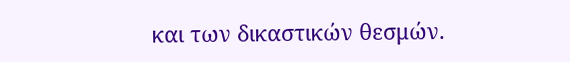και των δικαστικών θεσμών.